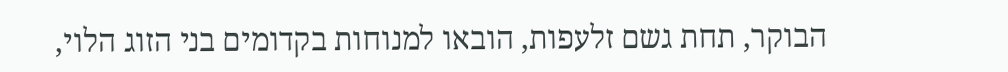הבוקר, תחת גשם זלעפות, הובאו למנוחות בקדומים בני הזוג הלוי,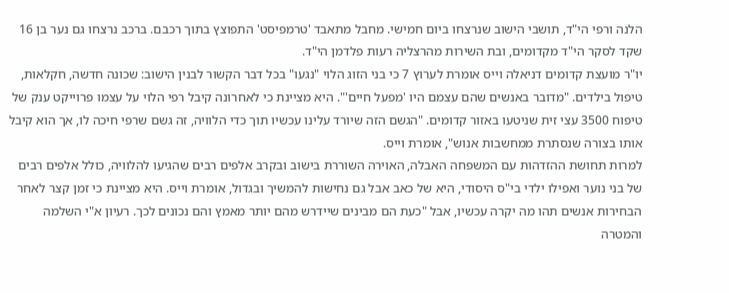הלנה ורפי הי"ד, תושבי הישוב שנרצחו ביום חמישי. מחבל מתאבד 'טרמפיסט' התפוצץ בתוך רכבם. ברכב נרצחו גם נער בן 16 שקד לסקר הי"ד מקדומים, ובת השירות מהרצליה רעות פלדמן הי"ד.
יו"ר מועצת קדומים דניאלה וייס אומרת לערוץ 7 כי בני הזוג הלוי "נגעו" בכל דבר הקשור לבנין הישוב: שכונה חדשה, חקלאות, טיפול בילדים. "מדובר באנשים שהם עצמם היו 'מפעל חיים'". היא מציינת כי לאחרונה קיבל רפי הלוי על עצמו פרוייקט ענק של טיפוח 3500 עצי זית שניטעו באזור קדומים. "הגשם הזה שיורד עלינו עכשיו תוך כדי הלוויה, זה גשם שרפי חיכה לו, אך הוא קיבל אותו בצורה שנסתרת ממחשבות אנוש", אומרת וייס.
למרות תחושת ההזדהות עם המשפחה האבלה, האוירה השוררת בישוב ובקרב אלפים רבים שהגיעו להלוויה, כולל אלפים רבים של בני נוער ואפילו ילדי בי"ס היסודי, היא של כאב אבל גם נחישות להמשיך ובגדול, אומרת וייס. היא מציינת כי זמן קצר לאחר הבחירות אנשים תהו מה יקרה עכשיו, אבל "כעת הם מבינים שיידרש מהם יותר מאמץ והם נכונים לכך. רעיון א"י השלמה והמטרה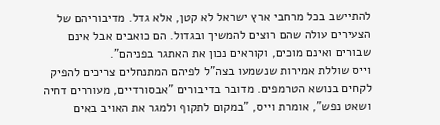להתיישב בכל מרחבי ארץ ישראל לא קטן, אלא גדל. מדיבוריהם של הצעירים עולה שהם רוצים להמשיך ובגדול. הם כואבים אבל אינם שבורים ואינם מוכים, וקוראים נכון את האתגר בפניהם".
וייס שוללת אמירות שנשמעו בצה"ל לפיהם המתנחלים צריכים להפיק לקחים בנושא הטרמפים. מדובר בדיבורים "אבסורדיים, מעוררים דחיה ושאט נפש", אומרת וייס, "במקום לתקוף ולמגר את האויב באים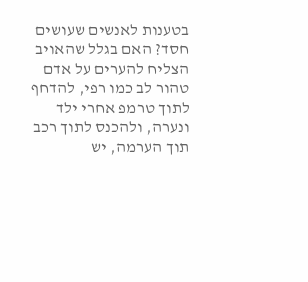בטענות לאנשים שעושים חסד? האם בגלל שהאויב הצליח להערים על אדם טהור לב כמו רפי, להדחף לתוך טרמפ אחרי ילד ונערה, ולהכנס לתוך רכב תוך הערמה, יש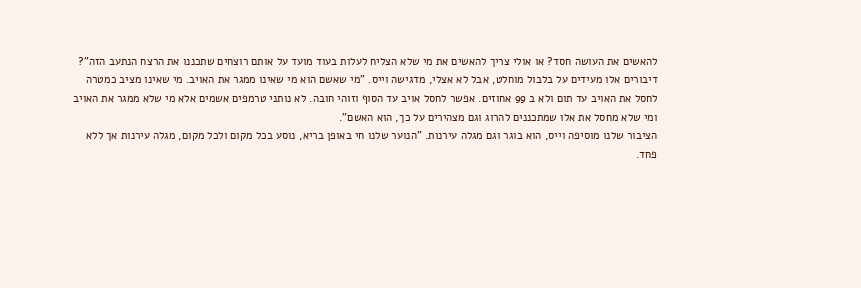להאשים את העושה חסד? או אולי צריך להאשים את מי שלא הצליח לעלות בעוד מועד על אותם רוצחים שתכננו את הרצח הנתעב הזה"?
דיבורים אלו מעידים על בלבול מוחלט, אבל לא אצלי, מדגישה וייס. "מי שאשם הוא מי שאינו ממגר את האויב. מי שאינו מציב כמטרה לחסל את האויב עד תום ולא ב 99 אחוזים. אפשר לחסל אויב עד הסוף וזוהי חובה. לא נותני טרמפים אשמים אלא מי שלא ממגר את האויב ומי שלא מחסל את אלו שמתכננים להרוג וגם מצהירים על כך, הוא האשם".
הציבור שלנו מוסיפה וייס, הוא בוגר וגם מגלה עירנות. "הנוער שלנו חי באופן בריא, נוסע בכל מקום ולכל מקום, מגלה עירנות אך ללא פחד.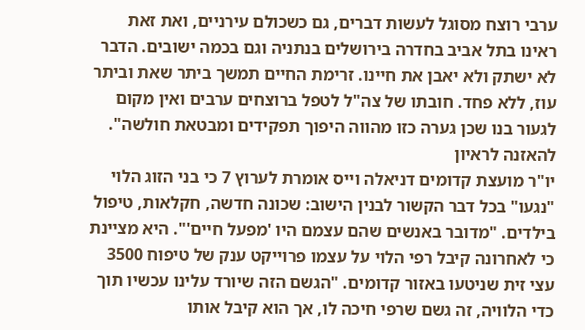ערבי רוצח מסוגל לעשות דברים, גם כשכולם עירניים, ואת זאת ראינו בתל אביב בחדרה בירושלים בנתניה וגם בכמה ישובים. הדבר לא ישתק ולא יאבן את חיינו. זרימת החיים תמשך ביתר שאת וביתר עוז, ללא פחד. חובתו של צה"ל לטפל ברוצחים ערבים ואין מקום לגעור בנו שכן גערה כזו מהווה היפוך תפקידים ומבטאת חולשה".
להאזנה לראיון
יו"ר מועצת קדומים דניאלה וייס אומרת לערוץ 7 כי בני הזוג הלוי "נגעו" בכל דבר הקשור לבנין הישוב: שכונה חדשה, חקלאות, טיפול בילדים. "מדובר באנשים שהם עצמם היו 'מפעל חיים'". היא מציינת כי לאחרונה קיבל רפי הלוי על עצמו פרוייקט ענק של טיפוח 3500 עצי זית שניטעו באזור קדומים. "הגשם הזה שיורד עלינו עכשיו תוך כדי הלוויה, זה גשם שרפי חיכה לו, אך הוא קיבל אותו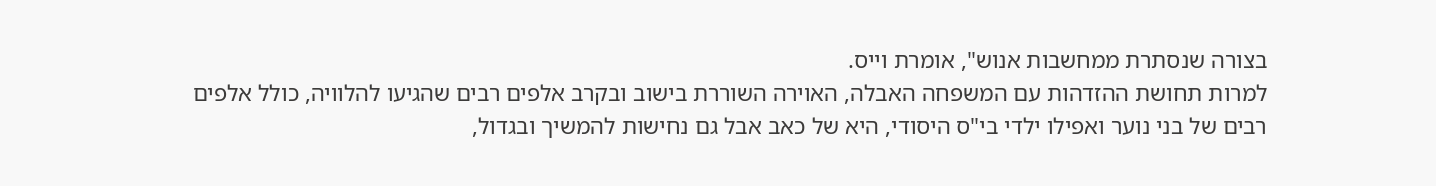בצורה שנסתרת ממחשבות אנוש", אומרת וייס.
למרות תחושת ההזדהות עם המשפחה האבלה, האוירה השוררת בישוב ובקרב אלפים רבים שהגיעו להלוויה, כולל אלפים רבים של בני נוער ואפילו ילדי בי"ס היסודי, היא של כאב אבל גם נחישות להמשיך ובגדול,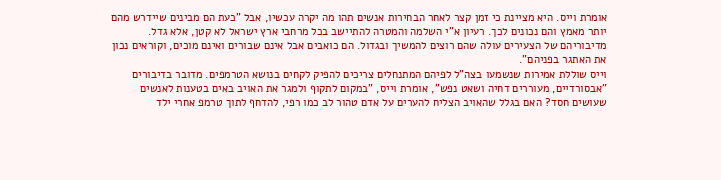אומרת וייס. היא מציינת כי זמן קצר לאחר הבחירות אנשים תהו מה יקרה עכשיו, אבל "כעת הם מבינים שיידרש מהם יותר מאמץ והם נכונים לכך. רעיון א"י השלמה והמטרה להתיישב בכל מרחבי ארץ ישראל לא קטן, אלא גדל. מדיבוריהם של הצעירים עולה שהם רוצים להמשיך ובגדול. הם כואבים אבל אינם שבורים ואינם מוכים, וקוראים נכון את האתגר בפניהם".
וייס שוללת אמירות שנשמעו בצה"ל לפיהם המתנחלים צריכים להפיק לקחים בנושא הטרמפים. מדובר בדיבורים "אבסורדיים, מעוררים דחיה ושאט נפש", אומרת וייס, "במקום לתקוף ולמגר את האויב באים בטענות לאנשים שעושים חסד? האם בגלל שהאויב הצליח להערים על אדם טהור לב כמו רפי, להדחף לתוך טרמפ אחרי ילד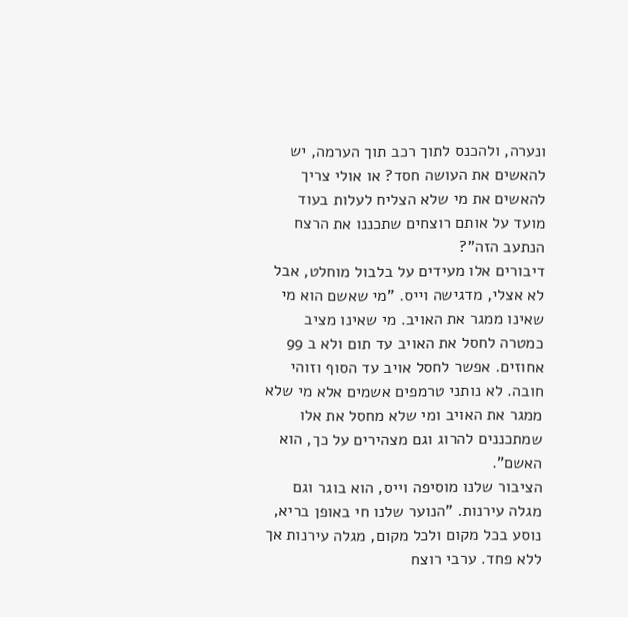ונערה, ולהכנס לתוך רכב תוך הערמה, יש להאשים את העושה חסד? או אולי צריך להאשים את מי שלא הצליח לעלות בעוד מועד על אותם רוצחים שתכננו את הרצח הנתעב הזה"?
דיבורים אלו מעידים על בלבול מוחלט, אבל לא אצלי, מדגישה וייס. "מי שאשם הוא מי שאינו ממגר את האויב. מי שאינו מציב כמטרה לחסל את האויב עד תום ולא ב 99 אחוזים. אפשר לחסל אויב עד הסוף וזוהי חובה. לא נותני טרמפים אשמים אלא מי שלא ממגר את האויב ומי שלא מחסל את אלו שמתכננים להרוג וגם מצהירים על כך, הוא האשם".
הציבור שלנו מוסיפה וייס, הוא בוגר וגם מגלה עירנות. "הנוער שלנו חי באופן בריא, נוסע בכל מקום ולכל מקום, מגלה עירנות אך ללא פחד. ערבי רוצח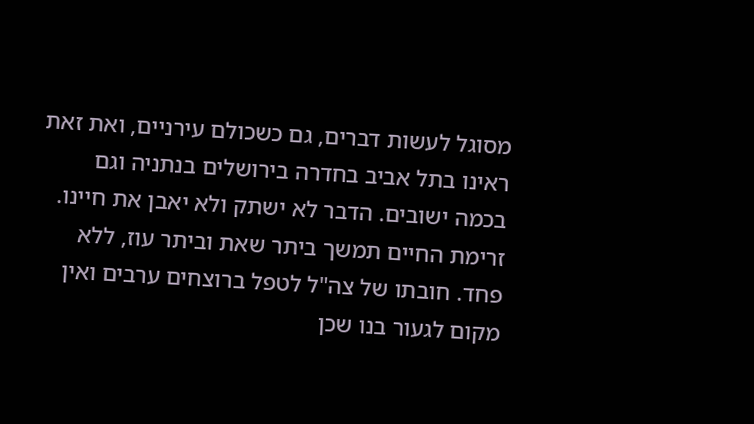מסוגל לעשות דברים, גם כשכולם עירניים, ואת זאת ראינו בתל אביב בחדרה בירושלים בנתניה וגם בכמה ישובים. הדבר לא ישתק ולא יאבן את חיינו. זרימת החיים תמשך ביתר שאת וביתר עוז, ללא פחד. חובתו של צה"ל לטפל ברוצחים ערבים ואין מקום לגעור בנו שכן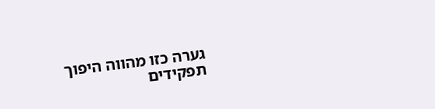גערה כזו מהווה היפוך תפקידים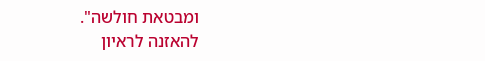ומבטאת חולשה".
להאזנה לראיון